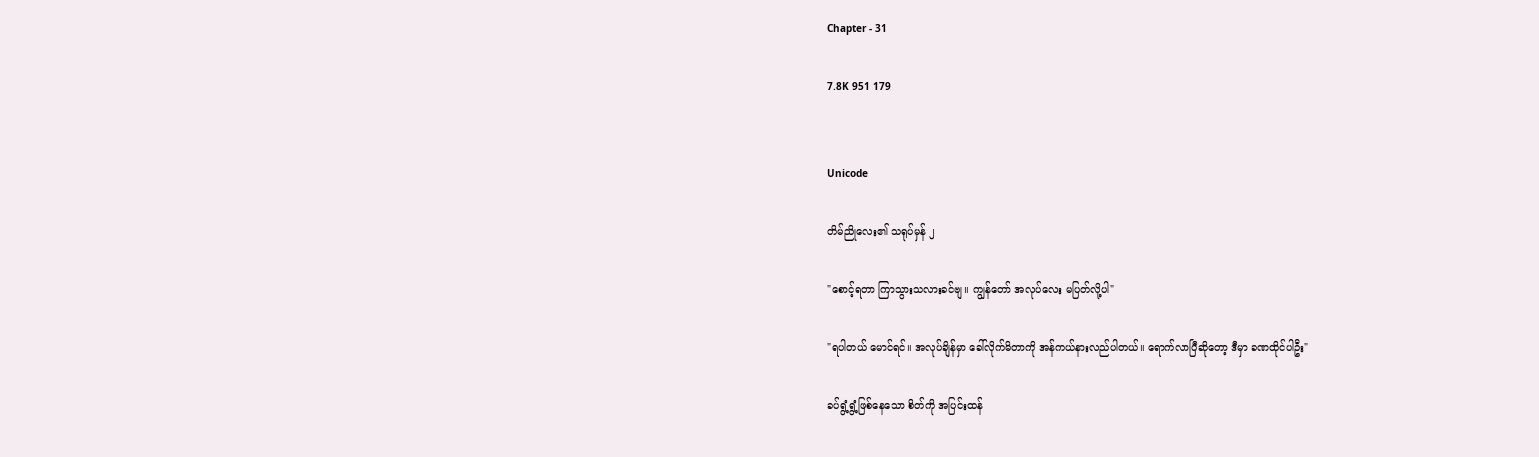Chapter - 31

7.8K 951 179


Unicode

တိမ်ညိုလေး၏ သရုပ်မှန် ၂

"စောင့်ရတာ ကြာသွားသလားခင်ဗျ။ ကျွန်တော် အလုပ်လေး မပြတ်လို့ပါ"

"ရပါတယ် မောင်ရင်။ အလုပ်ချိန်မှာ ခေါ်လိုက်မိတာကို အန်ကယ်နားလည်ပါတယ်။ ရောက်လာပြီဆိုတော့ ဒီမှာ ခဏထိုင်ပါဦး"

ခပ်ရွံ့ရွံ့ဖြစ်နေသော စိတ်ကို အပြင်းထန်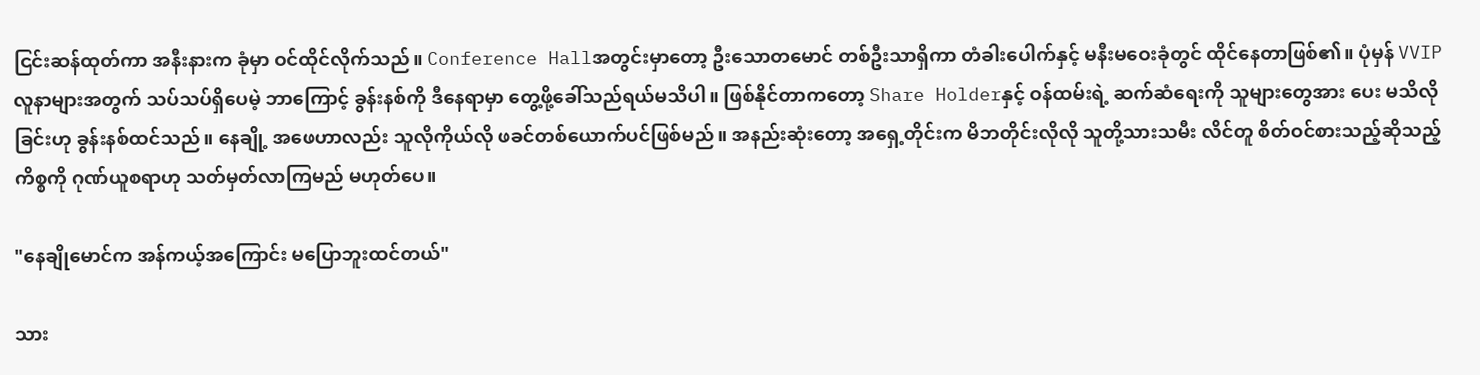ငြင်းဆန်ထုတ်ကာ အနီးနားက ခုံမှာ ဝင်ထိုင်လိုက်သည်။ Conference Hallအတွင်းမှာတော့ ဦးသောတမောင် တစ်ဦးသာရှိကာ တံခါးပေါက်နှင့် မနီးမဝေးခုံတွင် ထိုင်နေတာဖြစ်၏။ ပုံမှန် VVIPလူနာများအတွက် သပ်သပ်ရှိပေမဲ့ ဘာကြောင့် ခွန်းနစ်ကို ဒီနေရာမှာ ‌တွေ့ဖို့ခေါ်သည်ရယ်မသိပါ။ ဖြစ်နိုင်တာကတော့ Share Holderနှင့် ဝန်ထမ်းရဲ့ ဆက်ဆံရေးကို သူများ‌တွေအား ပေး မသိလိုခြင်းဟု ခွန်းနစ်ထင်သည်။ နေချို့ အဖေဟာလည်း သူလိုကိုယ်လို ဖခင်တစ်ယောက်ပင်ဖြစ်မည်။ အနည်းဆုံးတော့ အရှေ့တိုင်းက မိဘတိုင်းလိုလို သူတို့သားသမီး လိင်တူ စိတ်ဝင်စားသည့်ဆိုသည့် ကိစ္စကို ဂုဏ်ယူစရာဟု သတ်မှတ်လာကြမည် မဟုတ်ပေ။

"နေချိုမောင်က အန်ကယ့်အကြောင်း မပြောဘူးထင်တယ်"

သား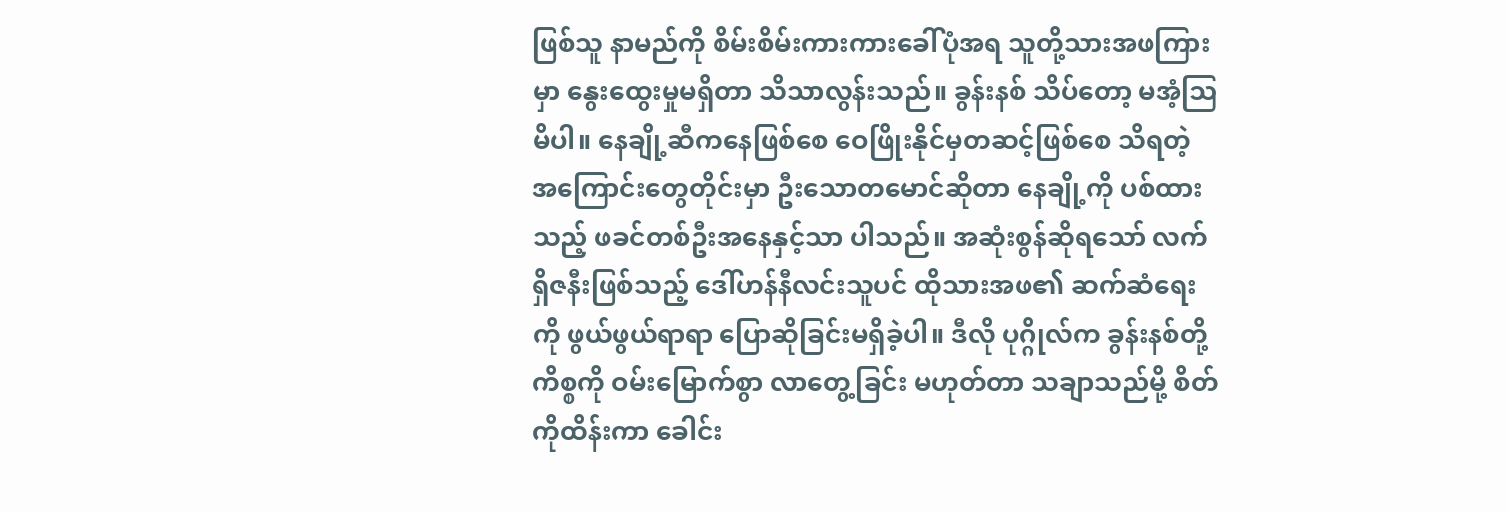ဖြစ်သူ နာမည်ကို စိမ်းစိမ်းကားကားခေါ်ပုံအရ သူတို့သားအဖကြားမှာ နွေးထွေးမှုမရှိတာ သိသာလွန်းသည်။ ခွန်းနစ် သိပ်တော့ မအံ့‌ဩမိပါ။ နေချို့ဆီကနေဖြစ်စေ ဝေဖြိုးနိုင်မှတဆင့်ဖြစ်စေ သိရတဲ့ အကြောင်းတွေတိုင်းမှာ ဦးသောတမောင်ဆိုတာ နေချို့ကို ပစ်ထားသည့် ဖခင်တစ်ဦးအနေနှင့်သာ ပါသည်။ အဆုံးစွန်ဆိုရသော် လက်ရှိဇနီးဖြစ်သည့် ဒေါ်ဟန်နီလင်းသူပင် ထိုသားအဖ၏ ဆက်ဆံရေးကို ဖွယ်ဖွယ်ရာရာ ပြောဆိုခြင်းမရှိခဲ့ပါ။ ဒီလို ပုဂ္ဂိုလ်က ‌ခွန်းနစ်တို့ကိစ္စကို ဝမ်းမြောက်စွာ လာတွေ့ခြင်း မဟုတ်တာ သချာသည်မို့ စိတ်ကိုထိန်းကာ ခေါင်း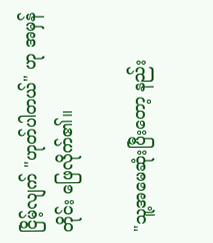ငြိမ့်လျက် "ဟုတ်ပါတယ်" ဟု အမှန်တိုင်း ဖြေလိုက်၏။

"သူ့အမေဆုံးပြီးတော့ နည်း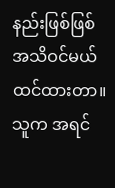နည်းဖြစ်ဖြစ် အသိဝင်မယ်ထင်ထားတာ။ သူက အရင်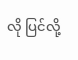လို ပြင်လို့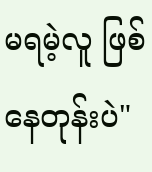မရမဲ့လူ ဖြစ်နေတုန်းပဲ"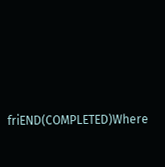friEND(COMPLETED)Where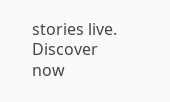stories live. Discover now